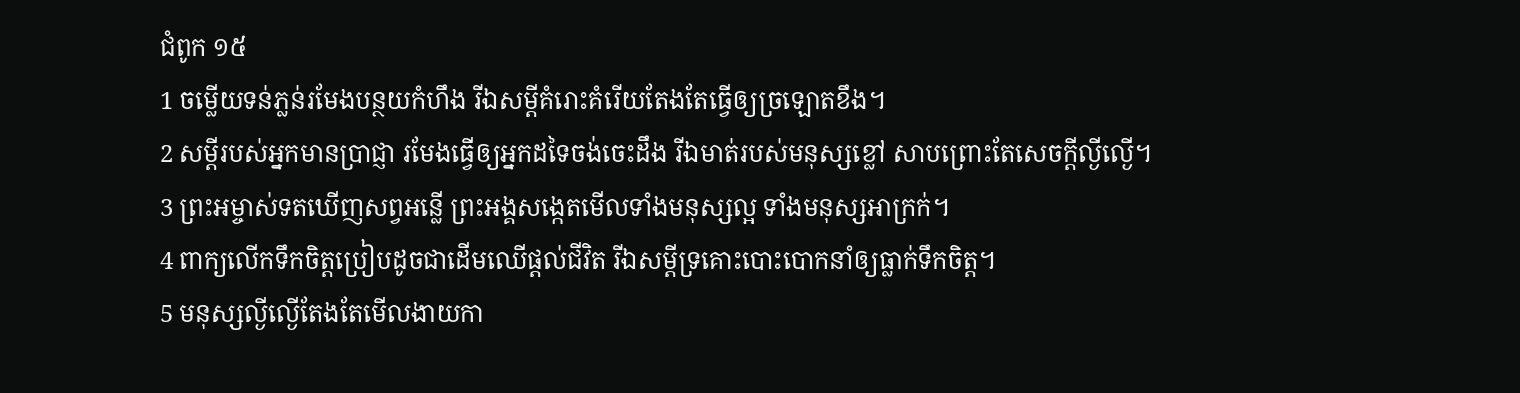ជំពូក ១៥
1 ចម្លើយទន់ភ្លន់រមែងបន្ថយកំហឹង រីឯសម្ដីគំរោះគំរើយតែងតែធ្វើឲ្យច្រឡោតខឹង។
2 សម្ដីរបស់អ្នកមានប្រាជ្ញា រមែងធ្វើឲ្យអ្នកដទៃចង់ចេះដឹង រីឯមាត់របស់មនុស្សខ្លៅ សាបព្រោះតែសេចក្ដីល្ងីល្ងើ។
3 ព្រះអម្ចាស់ទតឃើញសព្វអន្លើ ព្រះអង្គសង្កេតមើលទាំងមនុស្សល្អ ទាំងមនុស្សអាក្រក់។
4 ពាក្យលើកទឹកចិត្តប្រៀបដូចជាដើមឈើផ្តល់ជីវិត រីឯសម្ដីទ្រគោះបោះបោកនាំឲ្យធ្លាក់ទឹកចិត្ត។
5 មនុស្សល្ងីល្ងើតែងតែមើលងាយកា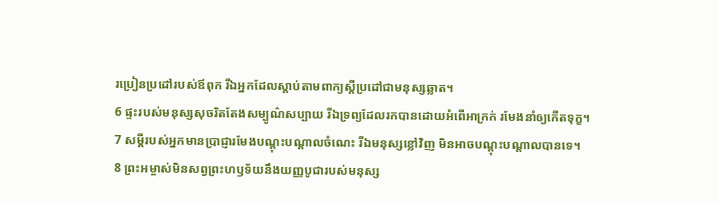រប្រៀនប្រដៅរបស់ឪពុក រីឯអ្នកដែលស្ដាប់តាមពាក្យស្តីប្រដៅជាមនុស្សឆ្លាត។
6 ផ្ទះរបស់មនុស្សសុចរិតតែងសម្បូណ៌សប្បាយ រីឯទ្រព្យដែលរកបានដោយអំពើអាក្រក់ រមែងនាំឲ្យកើតទុក្ខ។
7 សម្ដីរបស់អ្នកមានប្រាជ្ញារមែងបណ្តុះបណ្តាលចំណេះ រីឯមនុស្សខ្លៅវិញ មិនអាចបណ្តុះបណ្តាលបានទេ។
8 ព្រះអម្ចាស់មិនសព្វព្រះហឫទ័យនឹងយញ្ញបូជារបស់មនុស្ស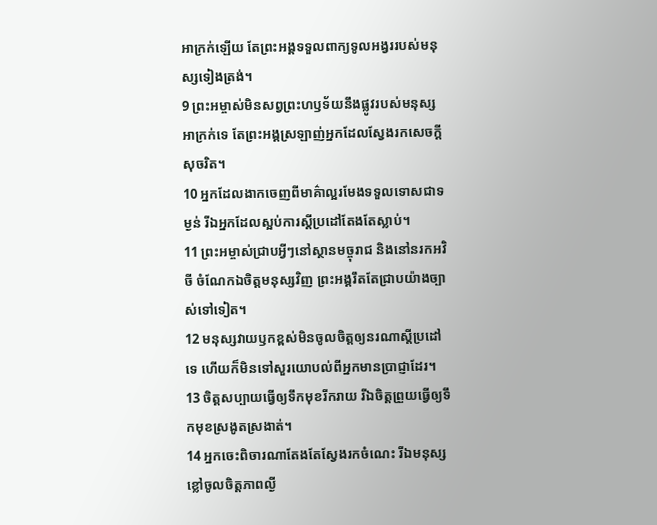អាក្រក់ឡើយ តែព្រះអង្គទទួលពាក្យទូលអង្វររបស់មនុស្សទៀងត្រង់។
9 ព្រះអម្ចាស់មិនសព្វព្រះហឫទ័យនឹងផ្លូវរបស់មនុស្សអាក្រក់ទេ តែព្រះអង្គស្រឡាញ់អ្នកដែលស្វែងរកសេចក្ដីសុចរិត។
10 អ្នកដែលងាកចេញពីមាគ៌ាល្អរមែងទទួលទោសជាទម្ងន់ រីឯអ្នកដែលស្អប់ការស្តីប្រដៅតែងតែស្លាប់។
11 ព្រះអម្ចាស់ជ្រាបអ្វីៗនៅស្ថានមច្ចុរាជ និងនៅនរកអវិចី ចំណែកឯចិត្តមនុស្សវិញ ព្រះអង្គរឹតតែជ្រាបយ៉ាងច្បាស់ទៅទៀត។
12 មនុស្សវាយឫកខ្ពស់មិនចូលចិត្តឲ្យនរណាស្តីប្រដៅទេ ហើយក៏មិនទៅសួរយោបល់ពីអ្នកមានប្រាជ្ញាដែរ។
13 ចិត្តសប្បាយធ្វើឲ្យទឹកមុខរីករាយ រីឯចិត្តព្រួយធ្វើឲ្យទឹកមុខស្រងូតស្រងាត់។
14 អ្នកចេះពិចារណាតែងតែស្វែងរកចំណេះ រីឯមនុស្សខ្លៅចូលចិត្តភាពល្ងី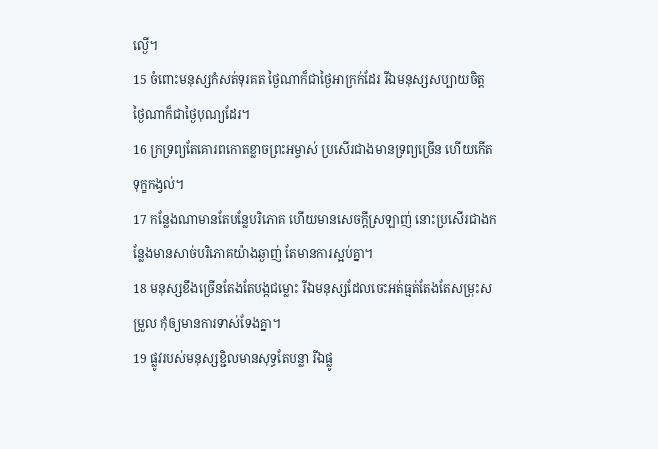ល្ងើ។
15 ចំពោះមនុស្សកំសត់ទុរគត ថ្ងៃណាក៏ជាថ្ងៃអាក្រក់ដែរ រីឯមនុស្សសប្បាយចិត្ត ថ្ងៃណាក៏ជាថ្ងៃបុណ្យដែរ។
16 ក្រទ្រព្យតែគោរពកោតខ្លាចព្រះអម្ចាស់ ប្រសើរជាងមានទ្រព្យច្រើន ហើយកើតទុក្ខកង្វល់។
17 កន្លែងណាមានតែបន្លែបរិភោគ ហើយមានសេចក្ដីស្រឡាញ់ នោះប្រសើរជាងកន្លែងមានសាច់បរិភោគយ៉ាងឆ្ងាញ់ តែមានការស្អប់គ្នា។
18 មនុស្សខឹងច្រើនតែងតែបង្កជម្លោះ រីឯមនុស្សដែលចេះអត់ធ្មត់តែងតែសម្រុះសម្រួល កុំឲ្យមានការទាស់ទែងគ្នា។
19 ផ្លូវរបស់មនុស្សខ្ជិលមានសុទ្ធតែបន្លា រីឯផ្លូ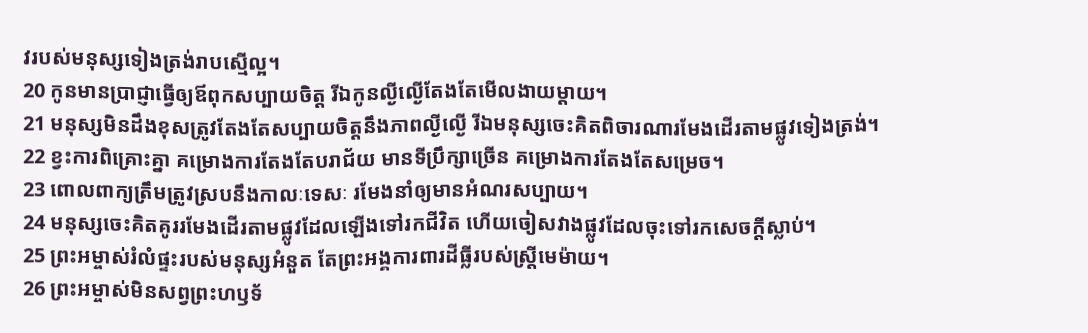វរបស់មនុស្សទៀងត្រង់រាបស្មើល្អ។
20 កូនមានប្រាជ្ញាធ្វើឲ្យឪពុកសប្បាយចិត្ត រីឯកូនល្ងីល្ងើតែងតែមើលងាយម្ដាយ។
21 មនុស្សមិនដឹងខុសត្រូវតែងតែសប្បាយចិត្តនឹងភាពល្ងីល្ងើ រីឯមនុស្សចេះគិតពិចារណារមែងដើរតាមផ្លូវទៀងត្រង់។
22 ខ្វះការពិគ្រោះគ្នា គម្រោងការតែងតែបរាជ័យ មានទីប្រឹក្សាច្រើន គម្រោងការតែងតែសម្រេច។
23 ពោលពាក្យត្រឹមត្រូវស្របនឹងកាលៈទេសៈ រមែងនាំឲ្យមានអំណរសប្បាយ។
24 មនុស្សចេះគិតគូររមែងដើរតាមផ្លូវដែលឡើងទៅរកជីវិត ហើយចៀសវាងផ្លូវដែលចុះទៅរកសេចក្ដីស្លាប់។
25 ព្រះអម្ចាស់រំលំផ្ទះរបស់មនុស្សអំនួត តែព្រះអង្គការពារដីធ្លីរបស់ស្ត្រីមេម៉ាយ។
26 ព្រះអម្ចាស់មិនសព្វព្រះហឫទ័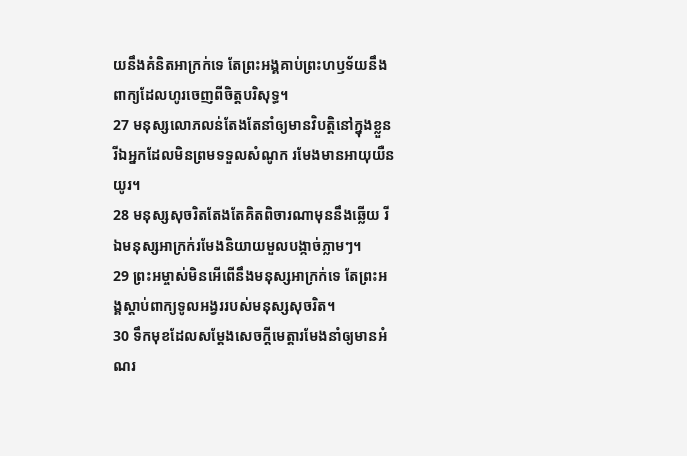យនឹងគំនិតអាក្រក់ទេ តែព្រះអង្គគាប់ព្រះហឫទ័យនឹងពាក្យដែលហូរចេញពីចិត្តបរិសុទ្ធ។
27 មនុស្សលោភលន់តែងតែនាំឲ្យមានវិបត្តិនៅក្នុងខ្លួន រីឯអ្នកដែលមិនព្រមទទួលសំណូក រមែងមានអាយុយឺនយូរ។
28 មនុស្សសុចរិតតែងតែគិតពិចារណាមុននឹងឆ្លើយ រីឯមនុស្សអាក្រក់រមែងនិយាយមួលបង្កាច់ភ្លាមៗ។
29 ព្រះអម្ចាស់មិនអើពើនឹងមនុស្សអាក្រក់ទេ តែព្រះអង្គស្ដាប់ពាក្យទូលអង្វររបស់មនុស្សសុចរិត។
30 ទឹកមុខដែលសម្ដែងសេចក្ដីមេត្តារមែងនាំឲ្យមានអំណរ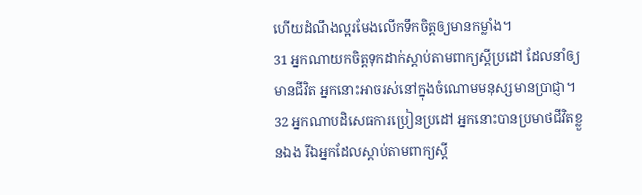ហើយដំណឹងល្អរមែងលើកទឹកចិត្តឲ្យមានកម្លាំង។
31 អ្នកណាយកចិត្តទុកដាក់ស្ដាប់តាមពាក្យស្តីប្រដៅ ដែលនាំឲ្យមានជីវិត អ្នកនោះអាចរស់នៅក្នុងចំណោមមនុស្សមានប្រាជ្ញា។
32 អ្នកណាបដិសេធការប្រៀនប្រដៅ អ្នកនោះបានប្រមាថជីវិតខ្លួនឯង រីឯអ្នកដែលស្ដាប់តាមពាក្យស្តី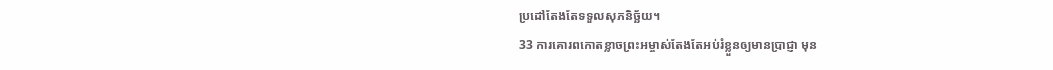ប្រដៅតែងតែទទួលសុភនិច្ឆ័យ។
33 ការគោរពកោតខ្លាចព្រះអម្ចាស់តែងតែអប់រំខ្លួនឲ្យមានប្រាជ្ញា មុន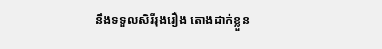នឹងទទួលសិរីរុងរឿង តោងដាក់ខ្លួន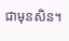ជាមុនសិន។